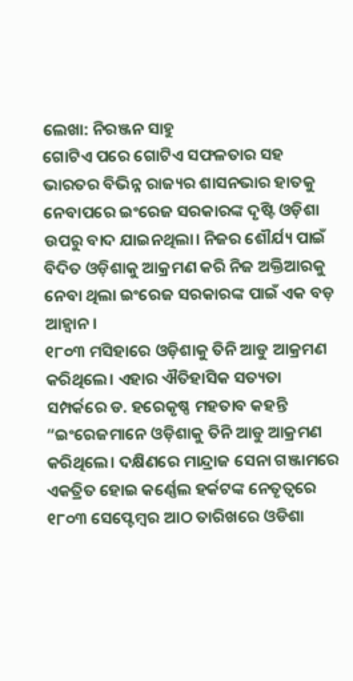ଲେଖା: ନିରଞ୍ଜନ ସାହୁ
ଗୋଟିଏ ପରେ ଗୋଟିଏ ସଫଳତାର ସହ ଭାରତର ବିଭିନ୍ନ ରାଜ୍ୟର ଶାସନଭାର ହାତକୁ ନେବାପରେ ଇଂରେଜ ସରକାରଙ୍କ ଦୃଷ୍ଟି ଓଡ଼ିଶା ଉପରୁ ବାଦ ଯାଇନଥିଲା। ନିଜର ଶୌର୍ଯ୍ୟ ପାଇଁ ବିଦିତ ଓଡ଼ିଶାକୁ ଆକ୍ରମଣ କରି ନିଜ ଅକ୍ତିଆରକୁ ନେବା ଥିଲା ଇଂରେଜ ସରକାରଙ୍କ ପାଇଁ ଏକ ବଡ଼ ଆହ୍ବାନ।
୧୮୦୩ ମସିହାରେ ଓଡ଼ିଶାକୁ ତିନି ଆଡୁ ଆକ୍ରମଣ କରିଥିଲେ। ଏହାର ଐତିହାସିକ ସତ୍ୟତା ସମ୍ପର୍କରେ ଡ. ହରେକୃଷ୍ଣ ମହତାବ କହନ୍ତି “ଇଂରେଜମାନେ ଓଡ଼ିଶାକୁ ତିନି ଆଡୁ ଆକ୍ରମଣ କରିଥିଲେ। ଦକ୍ଷିଣରେ ମାନ୍ଦ୍ରାଜ ସେନା ଗଞ୍ଜାମରେ ଏକତ୍ରିତ ହୋଇ କର୍ଣ୍ଣେଲ ହର୍କଟଙ୍କ ନେତୃତ୍ୱରେ ୧୮୦୩ ସେପ୍ଟେମ୍ବର ଆଠ ତାରିଖରେ ଓଡିଶା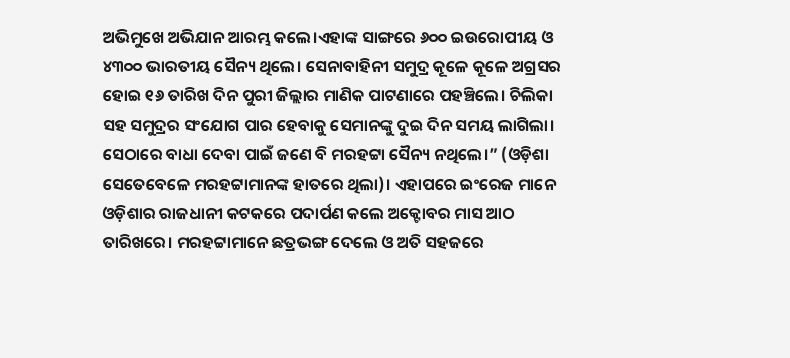ଅଭିମୁଖେ ଅଭିଯାନ ଆରମ୍ଭ କଲେ।ଏହାଙ୍କ ସାଙ୍ଗରେ ୬୦୦ ଇଉରୋପୀୟ ଓ ୪୩୦୦ ଭାରତୀୟ ସୈନ୍ୟ ଥିଲେ। ସେନାବାହିନୀ ସମୁଦ୍ର କୂଳେ କୂଳେ ଅଗ୍ରସର ହୋଇ ୧୬ ତାରିଖ ଦିନ ପୁରୀ ଜିଲ୍ଲାର ମାଣିକ ପାଟଣାରେ ପହଞ୍ଚିଲେ। ଚିଲିକା ସହ ସମୁଦ୍ରର ସଂଯୋଗ ପାର ହେବାକୁ ସେମାନଙ୍କୁ ଦୁଇ ଦିନ ସମୟ ଲାଗିଲା। ସେଠାରେ ବାଧା ଦେବା ପାଇଁ ଜଣେ ବି ମରହଟ୍ଟା ସୈନ୍ୟ ନଥିଲେ।” (ଓଡ଼ିଶା ସେତେବେଳେ ମରହଟ୍ଟାମାନଙ୍କ ହାତରେ ଥିଲା)। ଏହାପରେ ଇଂରେଜ ମାନେ ଓଡ଼ିଶାର ରାଜଧାନୀ କଟକରେ ପଦାର୍ପଣ କଲେ ଅକ୍ଟୋବର ମାସ ଆଠ ତାରିଖରେ। ମରହଟ୍ଟାମାନେ ଛତ୍ରଭଙ୍ଗ ଦେଲେ ଓ ଅତି ସହଜରେ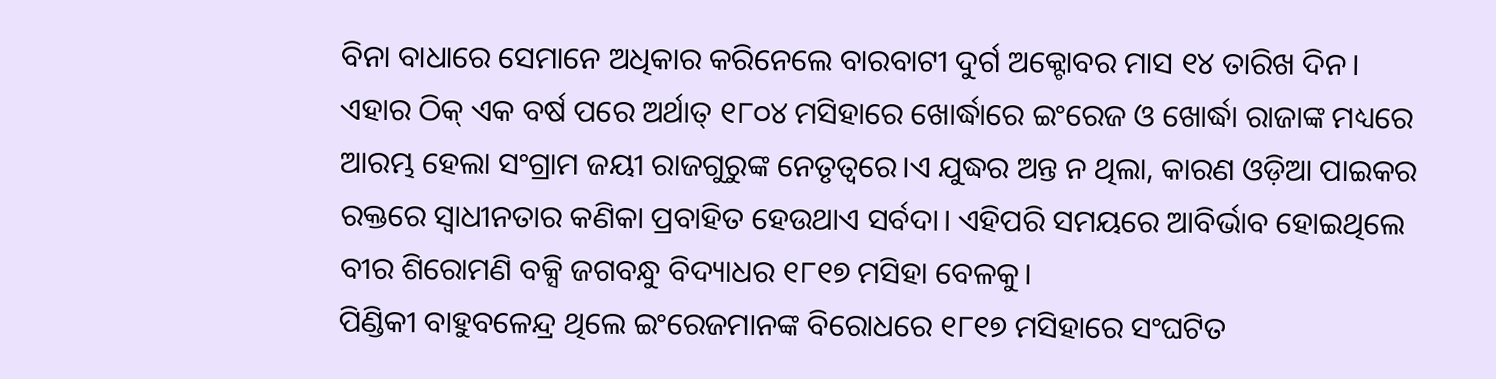ବିନା ବାଧାରେ ସେମାନେ ଅଧିକାର କରିନେଲେ ବାରବାଟୀ ଦୁର୍ଗ ଅକ୍ଟୋବର ମାସ ୧୪ ତାରିଖ ଦିନ।
ଏହାର ଠିକ୍ ଏକ ବର୍ଷ ପରେ ଅର୍ଥାତ୍ ୧୮୦୪ ମସିହାରେ ଖୋର୍ଦ୍ଧାରେ ଇଂରେଜ ଓ ଖୋର୍ଦ୍ଧା ରାଜାଙ୍କ ମଧ୍ୟରେ ଆରମ୍ଭ ହେଲା ସଂଗ୍ରାମ ଜୟୀ ରାଜଗୁରୁଙ୍କ ନେତୃତ୍ୱରେ।ଏ ଯୁଦ୍ଧର ଅନ୍ତ ନ ଥିଲା, କାରଣ ଓଡ଼ିଆ ପାଇକର ରକ୍ତରେ ସ୍ଵାଧୀନତାର କଣିକା ପ୍ରବାହିତ ହେଉଥାଏ ସର୍ବଦା। ଏହିପରି ସମୟରେ ଆବିର୍ଭାବ ହୋଇଥିଲେ ବୀର ଶିରୋମଣି ବକ୍ସି ଜଗବନ୍ଧୁ ବିଦ୍ୟାଧର ୧୮୧୭ ମସିହା ବେଳକୁ।
ପିଣ୍ଡିକୀ ବାହୁବଳେନ୍ଦ୍ର ଥିଲେ ଇଂରେଜମାନଙ୍କ ବିରୋଧରେ ୧୮୧୭ ମସିହାରେ ସଂଘଟିତ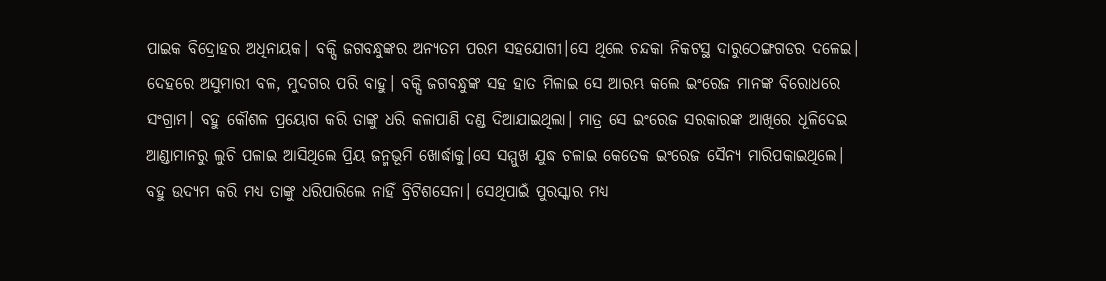ପାଇକ ବିଦ୍ରୋହର ଅଧିନାୟକ। ବକ୍ସି ଜଗବନ୍ଧୁଙ୍କର ଅନ୍ୟତମ ପରମ ସହଯୋଗୀ।ସେ ଥିଲେ ଚନ୍ଦକା ନିକଟସ୍ଥ ଦାରୁଠେଙ୍ଗଗଡର ଦଳେଇ। ଦେହରେ ଅସୁମାରୀ ବଳ, ମୁଦଗର ପରି ବାହୁ। ବକ୍ସି ଜଗବନ୍ଧୁଙ୍କ ସହ ହାତ ମିଳାଇ ସେ ଆରମ୍ଭ କଲେ ଇଂରେଜ ମାନଙ୍କ ବିରୋଧରେ ସଂଗ୍ରାମ। ବହୁ କୌଶଳ ପ୍ରୟୋଗ କରି ତାଙ୍କୁ ଧରି କଳାପାଣି ଦଣ୍ଡ ଦିଆଯାଇଥିଲା। ମାତ୍ର ସେ ଇଂରେଜ ସରକାରଙ୍କ ଆଖିରେ ଧୂଳିଦେଇ ଆଣ୍ଡାମାନରୁ ଲୁଚି ପଳାଇ ଆସିଥିଲେ ପ୍ରିୟ ଜନ୍ମଭୂମି ଖୋର୍ଦ୍ଧାକୁ।ସେ ସମ୍ମୁଖ ଯୁଦ୍ଧ ଚଳାଇ କେତେକ ଇଂରେଜ ସୈନ୍ୟ ମାରିପକାଇଥିଲେ। ବହୁ ଉଦ୍ୟମ କରି ମଧ୍ୟ ତାଙ୍କୁ ଧରିପାରିଲେ ନାହିଁ ବ୍ରିଟିଶସେନା। ସେଥିପାଇଁ ପୁରସ୍କାର ମଧ୍ୟ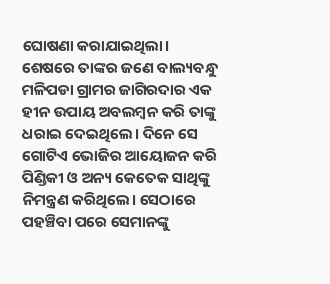ଘୋଷଣା କରାଯାଇଥିଲା।
ଶେଷରେ ତାଙ୍କର ଜଣେ ବାଲ୍ୟବନ୍ଧୁ ମଳିପଡା ଗ୍ରାମର ଜାଗିରଦାର ଏକ ହୀନ ଉପାୟ ଅବଲମ୍ବନ କରି ତାଙ୍କୁ ଧରାଇ ଦେଇଥିଲେ। ଦିନେ ସେ ଗୋଟିଏ ଭୋଜିର ଆୟୋଜନ କରି ପିଣ୍ଡିକୀ ଓ ଅନ୍ୟ କେତେକ ସାଥିଙ୍କୁ ନିମନ୍ତ୍ରଣ କରିଥିଲେ। ସେଠାରେ ପହଞ୍ଚିବା ପରେ ସେମାନଙ୍କୁ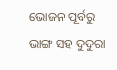ଭୋଜନ ପୂର୍ବରୁ ଭାଙ୍ଗ ସହ ଦୁଦୁରା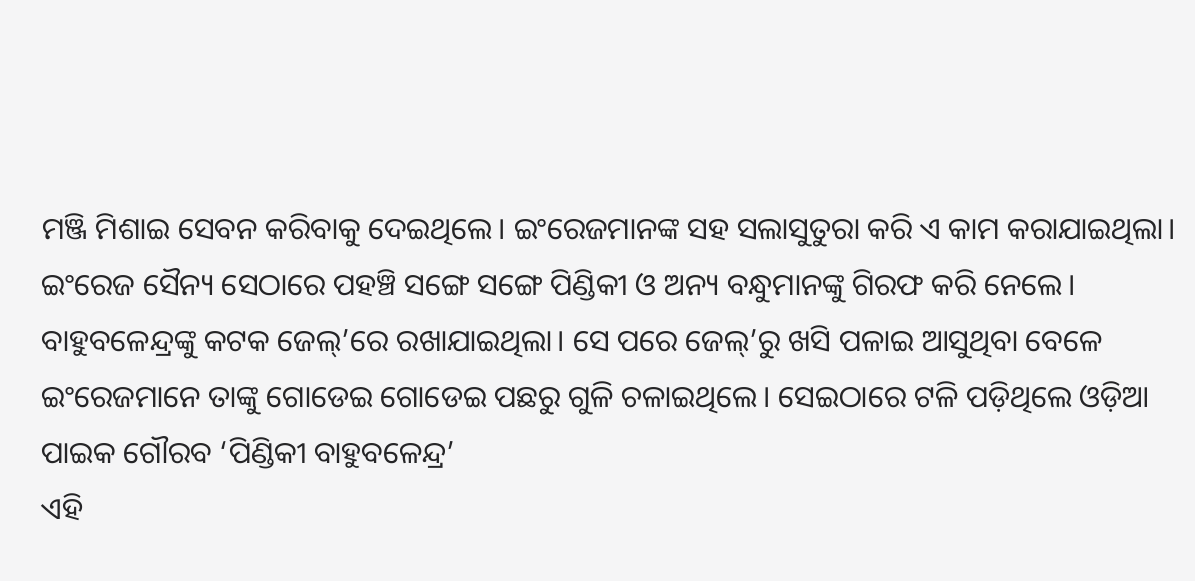ମଞ୍ଜି ମିଶାଇ ସେବନ କରିବାକୁ ଦେଇଥିଲେ। ଇଂରେଜମାନଙ୍କ ସହ ସଲାସୁତୁରା କରି ଏ କାମ କରାଯାଇଥିଲା। ଇଂରେଜ ସୈନ୍ୟ ସେଠାରେ ପହଞ୍ଚି ସଙ୍ଗେ ସଙ୍ଗେ ପିଣ୍ଡିକୀ ଓ ଅନ୍ୟ ବନ୍ଧୁମାନଙ୍କୁ ଗିରଫ କରି ନେଲେ।
ବାହୁବଳେନ୍ଦ୍ରଙ୍କୁ କଟକ ଜେଲ୍’ରେ ରଖାଯାଇଥିଲା। ସେ ପରେ ଜେଲ୍’ରୁ ଖସି ପଳାଇ ଆସୁଥିବା ବେଳେ ଇଂରେଜମାନେ ତାଙ୍କୁ ଗୋଡେଇ ଗୋଡେଇ ପଛରୁ ଗୁଳି ଚଳାଇଥିଲେ। ସେଇଠାରେ ଟଳି ପଡ଼ିଥିଲେ ଓଡ଼ିଆ ପାଇକ ଗୌରବ ‘ପିଣ୍ଡିକୀ ବାହୁବଳେନ୍ଦ୍ର’
ଏହି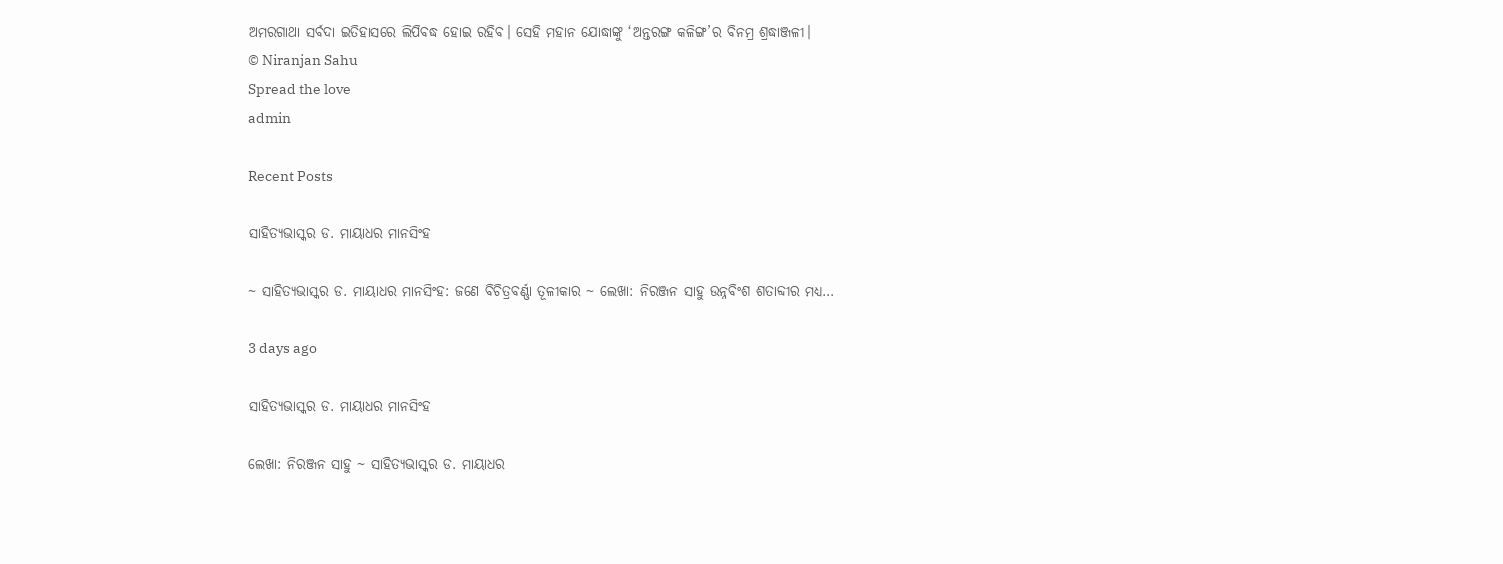ଅମରଗାଥା ସର୍ବଦା ଇତିହାସରେ ଲିପିବଦ୍ଧ ହୋଇ ରହିବ। ସେହି ମହାନ ଯୋଦ୍ଧାଙ୍କୁ ‘ଅନ୍ତରଙ୍ଗ କଳିଙ୍ଗ’ର ବିନମ୍ର ଶ୍ରଦ୍ଧାଞ୍ଜଳୀ।
© Niranjan Sahu
Spread the love
admin

Recent Posts

ସାହିତ୍ୟଭାସ୍କର ଡ. ମାୟାଧର ମାନସିଂହ

~ ସାହିତ୍ୟଭାସ୍କର ଡ. ମାୟାଧର ମାନସିଂହ: ଜଣେ ବିଚିତ୍ରବର୍ଣ୍ଣା ତୂଳୀକାର ~ ଲେଖା: ନିରଞ୍ଜନ ସାହୁ ଉନ୍ନବିଂଶ ଶତାବ୍ଦୀର ମଧ୍ୟ…

3 days ago

ସାହିତ୍ୟଭାସ୍କର ଡ. ମାୟାଧର ମାନସିଂହ

ଲେଖା: ନିରଞ୍ଜନ ସାହୁ ~ ସାହିତ୍ୟଭାସ୍କର ଡ. ମାୟାଧର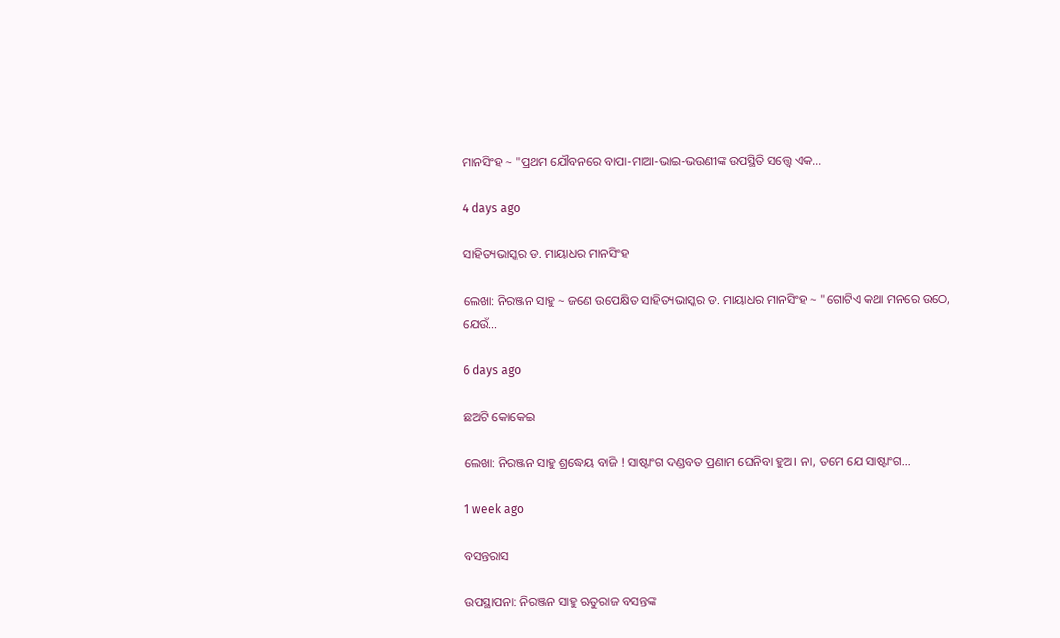ମାନସିଂହ ~ "ପ୍ରଥମ ଯୌବନରେ ବାପା-ମାଆ-ଭାଇ-ଭଉଣୀଙ୍କ ଉପସ୍ଥିତି ସତ୍ତ୍ୱେ ଏକ…

4 days ago

ସାହିତ୍ୟଭାସ୍କର ଡ. ମାୟାଧର ମାନସିଂହ

ଲେଖା: ନିରଞ୍ଜନ ସାହୁ ~ ଜଣେ ଉପେକ୍ଷିତ ସାହିତ୍ୟଭାସ୍କର ଡ. ମାୟାଧର ମାନସିଂହ ~ "ଗୋଟିଏ କଥା ମନରେ ଉଠେ, ଯେଉଁ…

6 days ago

ଛଅଟି କୋକେଇ

ଲେଖା: ନିରଞ୍ଜନ ସାହୁ ଶ୍ରଦ୍ଧେୟ ବାଜି ! ସାଷ୍ଟାଂଗ ଦଣ୍ଡବତ ପ୍ରଣାମ ଘେନିବା ହୁଅ। ନା, ତମେ ଯେ ସାଷ୍ଟାଂଗ…

1 week ago

ବସନ୍ତରାସ

ଉପସ୍ଥାପନା: ନିରଞ୍ଜନ ସାହୁ ଋତୁରାଜ ବସନ୍ତଙ୍କ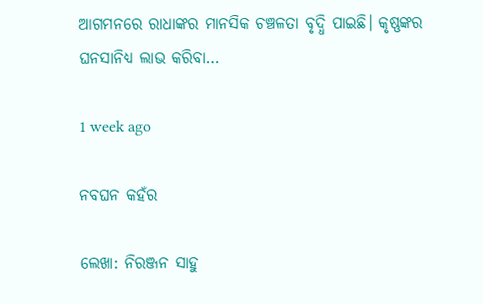ଆଗମନରେ ରାଧାଙ୍କର ମାନସିକ ଚଞ୍ଚଳତା ବୃଦ୍ଧି ପାଇଛି। କୃଷ୍ଣଙ୍କର ଘନସାନିଧ୍ୟ ଲାଭ କରିବା…

1 week ago

ନବଘନ କହଁର

ଲେଖା: ନିରଞ୍ଜନ ସାହୁ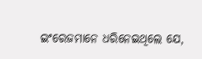ଇଂରେଜମାନେ ଧରିନେଇଥିଲେ ଯେ,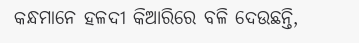କନ୍ଧମାନେ ହଳଦୀ କିଆରିରେ ବଳି ଦେଉଛନ୍ତି,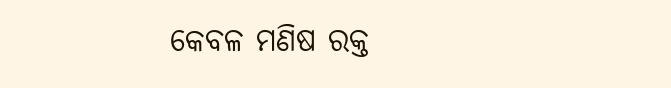କେବଳ ମଣିଷ ରକ୍ତ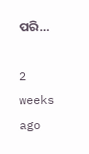ପରି…

2 weeks ago